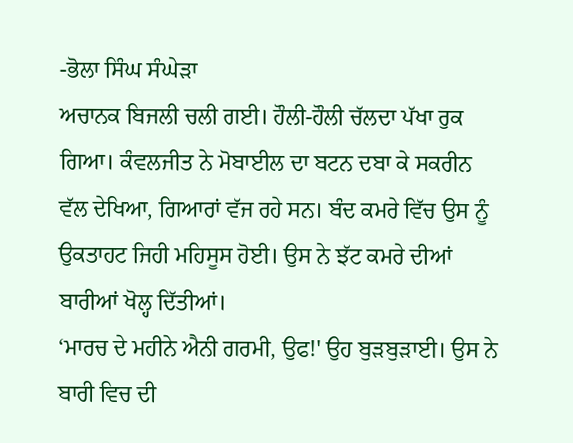-ਭੋਲਾ ਸਿੰਘ ਸੰਘੇੜਾ
ਅਚਾਨਕ ਬਿਜਲੀ ਚਲੀ ਗਈ। ਹੌਲੀ-ਹੌਲੀ ਚੱਲਦਾ ਪੱਖਾ ਰੁਕ ਗਿਆ। ਕੰਵਲਜੀਤ ਨੇ ਮੋਬਾਈਲ ਦਾ ਬਟਨ ਦਬਾ ਕੇ ਸਕਰੀਨ ਵੱਲ ਦੇਖਿਆ, ਗਿਆਰਾਂ ਵੱਜ ਰਹੇ ਸਨ। ਬੰਦ ਕਮਰੇ ਵਿੱਚ ਉਸ ਨੂੰ ਉਕਤਾਹਟ ਜਿਹੀ ਮਹਿਸੂਸ ਹੋਈ। ਉਸ ਨੇ ਝੱਟ ਕਮਰੇ ਦੀਆਂ ਬਾਰੀਆਂ ਖੋਲ੍ਹ ਦਿੱਤੀਆਂ।
‘ਮਾਰਚ ਦੇ ਮਹੀਨੇ ਐਨੀ ਗਰਮੀ, ਉਫ!' ਉਹ ਬੁੜਬੁੜਾਈ। ਉਸ ਨੇ ਬਾਰੀ ਵਿਚ ਦੀ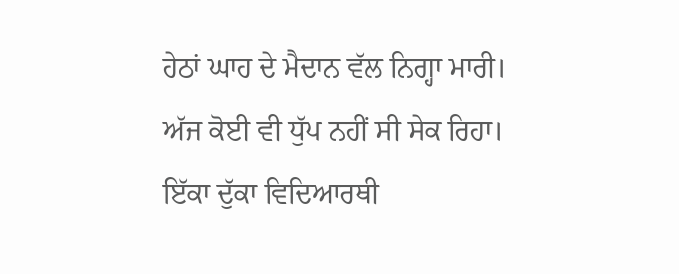ਹੇਠਾਂ ਘਾਹ ਦੇ ਮੈਦਾਨ ਵੱਲ ਨਿਗ੍ਹਾ ਮਾਰੀ। ਅੱਜ ਕੋਈ ਵੀ ਧੁੱਪ ਨਹੀਂ ਸੀ ਸੇਕ ਰਿਹਾ। ਇੱਕਾ ਦੁੱਕਾ ਵਿਦਿਆਰਥੀ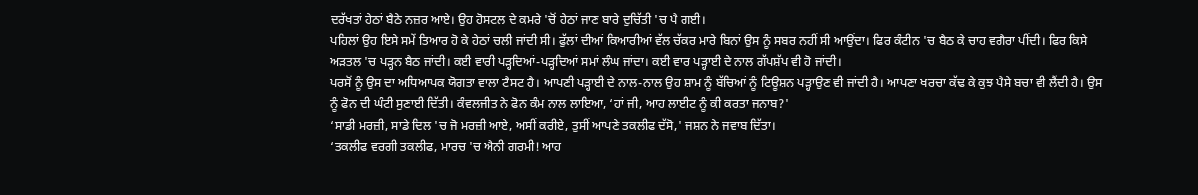ਦਰੱਖਤਾਂ ਹੇਠਾਂ ਬੈਠੇ ਨਜ਼ਰ ਆਏ। ਉਹ ਹੋਸਟਲ ਦੇ ਕਮਰੇ 'ਚੋਂ ਹੇਠਾਂ ਜਾਣ ਬਾਰੇ ਦੁਚਿੱਤੀ 'ਚ ਪੈ ਗਈ।
ਪਹਿਲਾਂ ਉਹ ਇਸੇ ਸਮੇਂ ਤਿਆਰ ਹੋ ਕੇ ਹੇਠਾਂ ਚਲੀ ਜਾਂਦੀ ਸੀ। ਫੁੱਲਾਂ ਦੀਆਂ ਕਿਆਰੀਆਂ ਵੱਲ ਚੱਕਰ ਮਾਰੇ ਬਿਨਾਂ ਉਸ ਨੂੰ ਸਬਰ ਨਹੀਂ ਸੀ ਆਉਂਦਾ। ਫਿਰ ਕੰਟੀਨ 'ਚ ਬੈਠ ਕੇ ਚਾਹ ਵਗੈਰਾ ਪੀਂਦੀ। ਫਿਰ ਕਿਸੇ ਅੜਤਲ 'ਚ ਪੜ੍ਹਨ ਬੈਠ ਜਾਂਦੀ। ਕਈ ਵਾਰੀ ਪੜ੍ਹਦਿਆਂ-ਪੜ੍ਹਦਿਆਂ ਸਮਾਂ ਲੰਘ ਜਾਂਦਾ। ਕਈ ਵਾਰ ਪੜ੍ਹਾਈ ਦੇ ਨਾਲ ਗੱਪਸ਼ੱਪ ਵੀ ਹੋ ਜਾਂਦੀ।
ਪਰਸੋਂ ਨੂੰ ਉਸ ਦਾ ਅਧਿਆਪਕ ਯੋਗਤਾ ਵਾਲਾ ਟੈਸਟ ਹੈ। ਆਪਣੀ ਪੜ੍ਹਾਈ ਦੇ ਨਾਲ-ਨਾਲ ਉਹ ਸ਼ਾਮ ਨੂੰ ਬੱਚਿਆਂ ਨੂੰ ਟਿਊਸ਼ਨ ਪੜ੍ਹਾਉਣ ਵੀ ਜਾਂਦੀ ਹੈ। ਆਪਣਾ ਖਰਚਾ ਕੱਢ ਕੇ ਕੁਝ ਪੈਸੇ ਬਚਾ ਵੀ ਲੈਂਦੀ ਹੈ। ਉਸ ਨੂੰ ਫੋਨ ਦੀ ਘੰਟੀ ਸੁਣਾਈ ਦਿੱਤੀ। ਕੰਵਲਜੀਤ ਨੇ ਫੋਨ ਕੰਮ ਨਾਲ ਲਾਇਆ, ‘ਹਾਂ ਜੀ, ਆਹ ਲਾਈਟ ਨੂੰ ਕੀ ਕਰਤਾ ਜਨਾਬ?'
‘ਸਾਡੀ ਮਰਜ਼ੀ, ਸਾਡੇ ਦਿਲ 'ਚ ਜੋ ਮਰਜ਼ੀ ਆਏ, ਅਸੀਂ ਕਰੀਏ, ਤੁਸੀਂ ਆਪਣੇ ਤਕਲੀਫ ਦੱਸੋ,' ਜਸ਼ਨ ਨੇ ਜਵਾਬ ਦਿੱਤਾ।
‘ਤਕਲੀਫ ਵਰਗੀ ਤਕਲੀਫ, ਮਾਰਚ 'ਚ ਐਨੀ ਗਰਮੀ! ਆਹ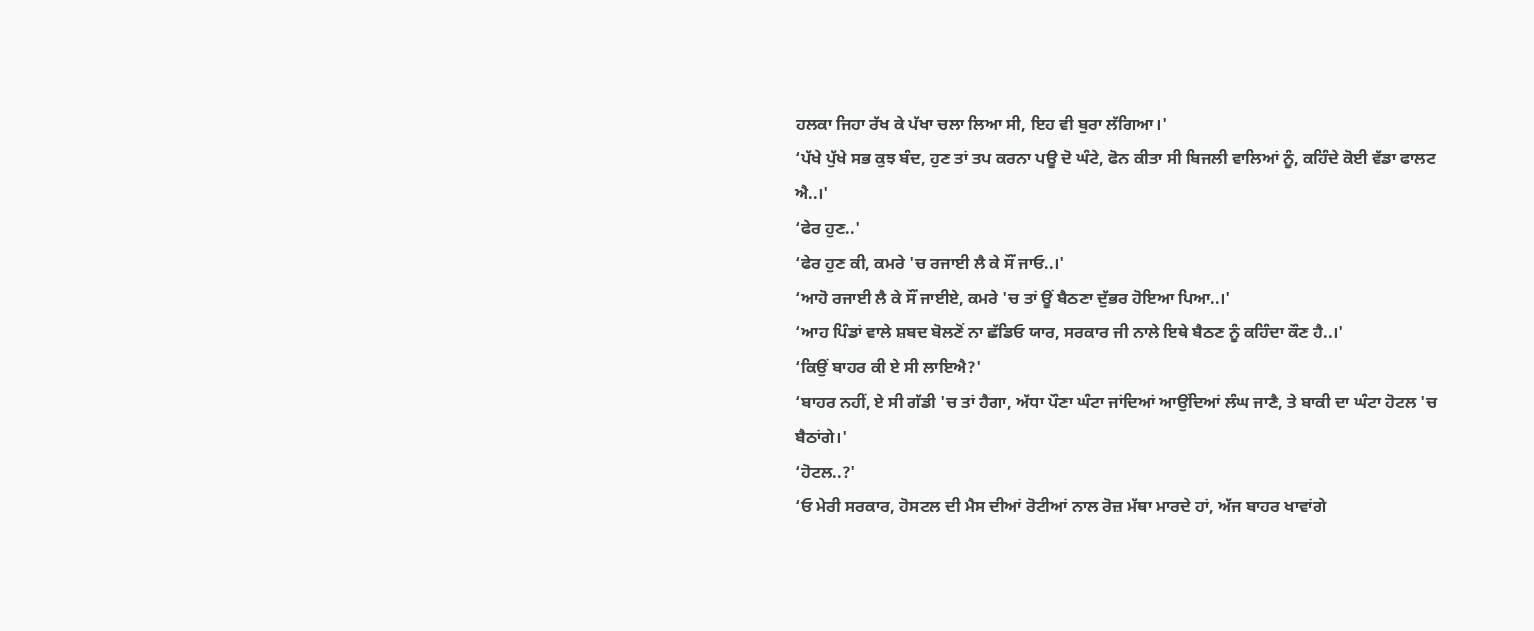ਹਲਕਾ ਜਿਹਾ ਰੱਖ ਕੇ ਪੱਖਾ ਚਲਾ ਲਿਆ ਸੀ, ਇਹ ਵੀ ਬੁਰਾ ਲੱਗਿਆ।'
‘ਪੱਖੇ ਪੁੱਖੇ ਸਭ ਕੁਝ ਬੰਦ, ਹੁਣ ਤਾਂ ਤਪ ਕਰਨਾ ਪਊ ਦੋ ਘੰਟੇ, ਫੋਨ ਕੀਤਾ ਸੀ ਬਿਜਲੀ ਵਾਲਿਆਂ ਨੂੰ, ਕਹਿੰਦੇ ਕੋਈ ਵੱਡਾ ਫਾਲਟ ਐ..।'
‘ਫੇਰ ਹੁਣ..'
‘ਫੇਰ ਹੁਣ ਕੀ, ਕਮਰੇ 'ਚ ਰਜਾਈ ਲੈ ਕੇ ਸੌਂ ਜਾਓ..।'
‘ਆਹੋ ਰਜਾਈ ਲੈ ਕੇ ਸੌਂ ਜਾਈਏ, ਕਮਰੇ 'ਚ ਤਾਂ ਊਂ ਬੈਠਣਾ ਦੁੱਭਰ ਹੋਇਆ ਪਿਆ..।'
‘ਆਹ ਪਿੰਡਾਂ ਵਾਲੇ ਸ਼ਬਦ ਬੋਲਣੋਂ ਨਾ ਛੱਡਿਓ ਯਾਰ, ਸਰਕਾਰ ਜੀ ਨਾਲੇ ਇਥੇ ਬੈਠਣ ਨੂੰ ਕਹਿੰਦਾ ਕੌਣ ਹੈ..।'
‘ਕਿਉਂ ਬਾਹਰ ਕੀ ਏ ਸੀ ਲਾਇਐ?'
‘ਬਾਹਰ ਨਹੀਂ, ਏ ਸੀ ਗੱਡੀ 'ਚ ਤਾਂ ਹੈਗਾ, ਅੱਧਾ ਪੌਣਾ ਘੰਟਾ ਜਾਂਦਿਆਂ ਆਉਂਦਿਆਂ ਲੰਘ ਜਾਣੈ, ਤੇ ਬਾਕੀ ਦਾ ਘੰਟਾ ਹੋਟਲ 'ਚ ਬੈਠਾਂਗੇ।'
‘ਹੋਟਲ..?'
‘ਓ ਮੇਰੀ ਸਰਕਾਰ, ਹੋਸਟਲ ਦੀ ਮੈਸ ਦੀਆਂ ਰੋਟੀਆਂ ਨਾਲ ਰੋਜ਼ ਮੱਥਾ ਮਾਰਦੇ ਹਾਂ, ਅੱਜ ਬਾਹਰ ਖਾਵਾਂਗੇ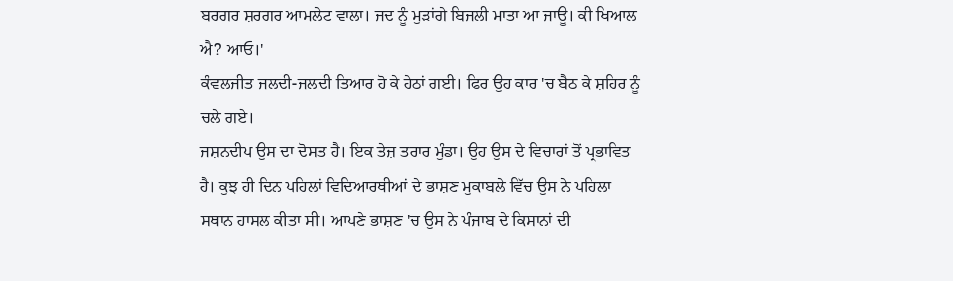ਬਰਗਰ ਸ਼ਰਗਰ ਆਮਲੇਟ ਵਾਲਾ। ਜਦ ਨੂੰ ਮੁੜਾਂਗੇ ਬਿਜਲੀ ਮਾਤਾ ਆ ਜਾਊ। ਕੀ ਖਿਆਲ ਐ? ਆਓ।'
ਕੰਵਲਜੀਤ ਜਲਦੀ-ਜਲਦੀ ਤਿਆਰ ਹੋ ਕੇ ਹੇਠਾਂ ਗਈ। ਫਿਰ ਉਹ ਕਾਰ 'ਚ ਬੈਠ ਕੇ ਸ਼ਹਿਰ ਨੂੰ ਚਲੇ ਗਏ।
ਜਸ਼ਨਦੀਪ ਉਸ ਦਾ ਦੋਸਤ ਹੈ। ਇਕ ਤੇਜ਼ ਤਰਾਰ ਮੁੰਡਾ। ਉਹ ਉਸ ਦੇ ਵਿਚਾਰਾਂ ਤੋਂ ਪ੍ਰਭਾਵਿਤ ਹੈ। ਕੁਝ ਹੀ ਦਿਨ ਪਹਿਲਾਂ ਵਿਦਿਆਰਥੀਆਂ ਦੇ ਭਾਸ਼ਣ ਮੁਕਾਬਲੇ ਵਿੱਚ ਉਸ ਨੇ ਪਹਿਲਾ ਸਥਾਨ ਹਾਸਲ ਕੀਤਾ ਸੀ। ਆਪਣੇ ਭਾਸ਼ਣ 'ਚ ਉਸ ਨੇ ਪੰਜਾਬ ਦੇ ਕਿਸਾਨਾਂ ਦੀ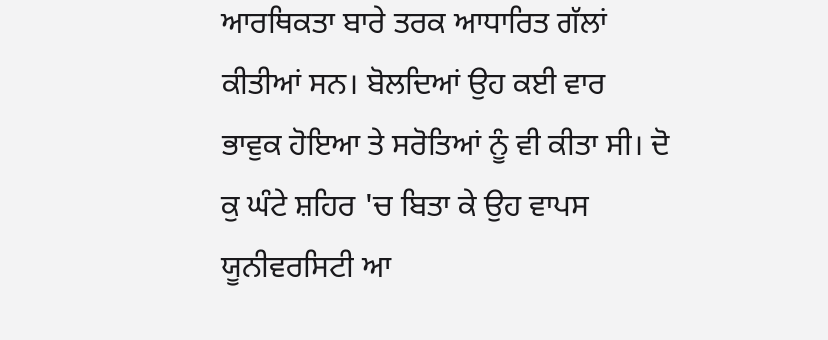ਆਰਥਿਕਤਾ ਬਾਰੇ ਤਰਕ ਆਧਾਰਿਤ ਗੱਲਾਂ ਕੀਤੀਆਂ ਸਨ। ਬੋਲਦਿਆਂ ਉਹ ਕਈ ਵਾਰ ਭਾਵੁਕ ਹੋਇਆ ਤੇ ਸਰੋਤਿਆਂ ਨੂੰ ਵੀ ਕੀਤਾ ਸੀ। ਦੋ ਕੁ ਘੰਟੇ ਸ਼ਹਿਰ 'ਚ ਬਿਤਾ ਕੇ ਉਹ ਵਾਪਸ ਯੂਨੀਵਰਸਿਟੀ ਆ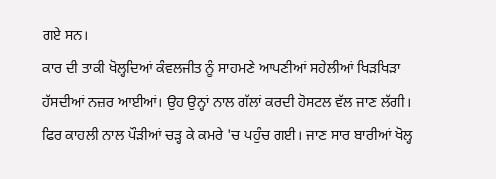ਗਏ ਸਨ।
ਕਾਰ ਦੀ ਤਾਕੀ ਖੋਲ੍ਹਦਿਆਂ ਕੰਵਲਜੀਤ ਨੂੰ ਸਾਹਮਣੇ ਆਪਣੀਆਂ ਸਹੇਲੀਆਂ ਖਿੜਖਿੜਾ ਹੱਸਦੀਆਂ ਨਜ਼ਰ ਆਈਆਂ। ਉਹ ਉਨ੍ਹਾਂ ਨਾਲ ਗੱਲਾਂ ਕਰਦੀ ਹੋਸਟਲ ਵੱਲ ਜਾਣ ਲੱਗੀ। ਫਿਰ ਕਾਹਲੀ ਨਾਲ ਪੌੜੀਆਂ ਚੜ੍ਹ ਕੇ ਕਮਰੇ 'ਚ ਪਹੁੰਚ ਗਈ। ਜਾਣ ਸਾਰ ਬਾਰੀਆਂ ਖੋਲ੍ਹ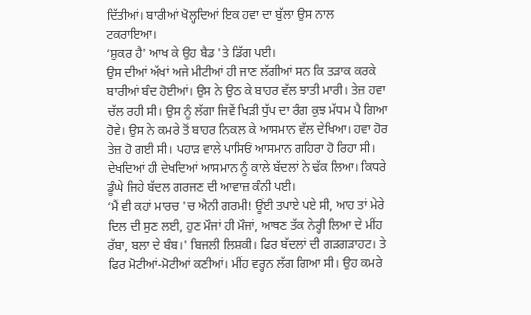ਦਿੱਤੀਆਂ। ਬਾਰੀਆਂ ਖੋਲ੍ਹਦਿਆਂ ਇਕ ਹਵਾ ਦਾ ਬੁੱਲਾ ਉਸ ਨਾਲ ਟਕਰਾਇਆ।
‘ਸ਼ੁਕਰ ਹੈ' ਆਖ ਕੇ ਉਹ ਬੈਡ 'ਤੇ ਡਿੱਗ ਪਈ।
ਉਸ ਦੀਆਂ ਅੱਖਾਂ ਅਜੇ ਮੀਟੀਆਂ ਹੀ ਜਾਣ ਲੱਗੀਆਂ ਸਨ ਕਿ ਤੜਾਕ ਕਰਕੇ ਬਾਰੀਆਂ ਬੰਦ ਹੋਈਆਂ। ਉਸ ਨੇ ਉਠ ਕੇ ਬਾਹਰ ਵੱਲ ਝਾਤੀ ਮਾਰੀ। ਤੇਜ਼ ਹਵਾ ਚੱਲ ਰਹੀ ਸੀ। ਉਸ ਨੂੰ ਲੱਗਾ ਜਿਵੇਂ ਖਿੜੀ ਧੁੱਪ ਦਾ ਰੰਗ ਕੁਝ ਮੱਧਮ ਪੈ ਗਿਆ ਹੋਵੇ। ਉਸ ਨੇ ਕਮਰੇ ਤੋਂ ਬਾਹਰ ਨਿਕਲ ਕੇ ਆਸਮਾਨ ਵੱਲ ਦੇਖਿਆ। ਹਵਾ ਹੋਰ ਤੇਜ਼ ਹੋ ਗਈ ਸੀ। ਪਹਾੜ ਵਾਲੇ ਪਾਸਿਓਂ ਆਸਮਾਨ ਗਹਿਰਾ ਹੋ ਰਿਹਾ ਸੀ। ਦੇਖਦਿਆਂ ਹੀ ਦੇਖਦਿਆਂ ਆਸਮਾਨ ਨੂੰ ਕਾਲੇ ਬੱਦਲਾਂ ਨੇ ਢੱਕ ਲਿਆ। ਕਿਧਰੇ ਡੂੰਘੇ ਜਿਹੇ ਬੱਦਲ ਗਰਜਣ ਦੀ ਆਵਾਜ਼ ਕੰਨੀ ਪਈ।
‘ਮੈਂ ਵੀ ਕਹਾਂ ਮਾਰਚ 'ਚ ਐਨੀ ਗਰਮੀ! ਊਂਈ ਤਪਾਏ ਪਏ ਸੀ, ਆਹ ਤਾਂ ਮੇਰੇ ਦਿਲ ਦੀ ਸੁਣ ਲਈ, ਹੁਣ ਮੌਜਾਂ ਹੀ ਮੌਜਾਂ, ਆਥਣ ਤੱਕ ਨੇਰ੍ਹੀ ਲਿਆ ਦੇ ਮੀਂਹ ਰੱਬਾ, ਬਲਾ ਦੇ ਬੰਬ।' ਬਿਜਲੀ ਲਿਸ਼ਕੀ। ਫਿਰ ਬੱਦਲਾਂ ਦੀ ਗੜਗੜਾਹਟ। ਤੇ ਫਿਰ ਮੋਟੀਆਂ-ਮੋਟੀਆਂ ਕਣੀਆਂ। ਮੀਂਹ ਵਰ੍ਹਨ ਲੱਗ ਗਿਆ ਸੀ। ਉਹ ਕਮਰੇ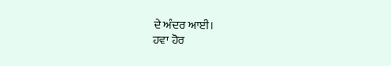ਦੇ ਅੰਦਰ ਆਈ।
ਹਵਾ ਹੋਰ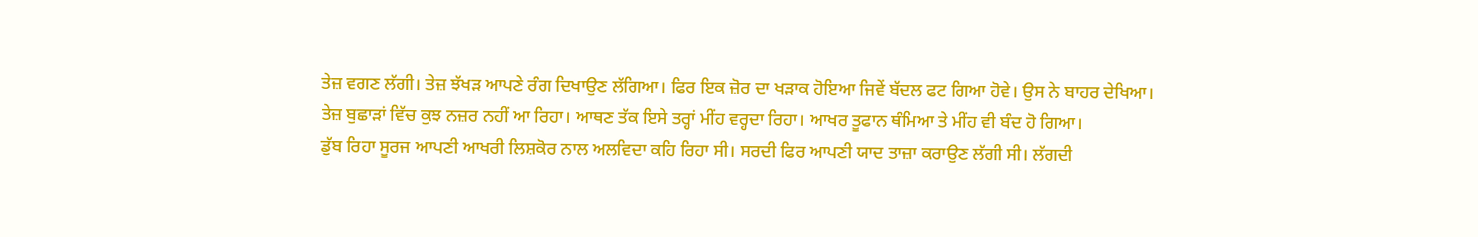ਤੇਜ਼ ਵਗਣ ਲੱਗੀ। ਤੇਜ਼ ਝੱਖੜ ਆਪਣੇ ਰੰਗ ਦਿਖਾਉਣ ਲੱਗਿਆ। ਫਿਰ ਇਕ ਜ਼ੋਰ ਦਾ ਖੜਾਕ ਹੋਇਆ ਜਿਵੇਂ ਬੱਦਲ ਫਟ ਗਿਆ ਹੋਵੇ। ਉਸ ਨੇ ਬਾਹਰ ਦੇਖਿਆ। ਤੇਜ਼ ਬੁਛਾੜਾਂ ਵਿੱਚ ਕੁਝ ਨਜ਼ਰ ਨਹੀਂ ਆ ਰਿਹਾ। ਆਥਣ ਤੱਕ ਇਸੇ ਤਰ੍ਹਾਂ ਮੀਂਹ ਵਰ੍ਹਦਾ ਰਿਹਾ। ਆਖਰ ਤੂਫਾਨ ਥੰਮਿਆ ਤੇ ਮੀਂਹ ਵੀ ਬੰਦ ਹੋ ਗਿਆ।
ਡੁੱਬ ਰਿਹਾ ਸੂਰਜ ਆਪਣੀ ਆਖਰੀ ਲਿਸ਼ਕੋਰ ਨਾਲ ਅਲਵਿਦਾ ਕਹਿ ਰਿਹਾ ਸੀ। ਸਰਦੀ ਫਿਰ ਆਪਣੀ ਯਾਦ ਤਾਜ਼ਾ ਕਰਾਉਣ ਲੱਗੀ ਸੀ। ਲੱਗਦੀ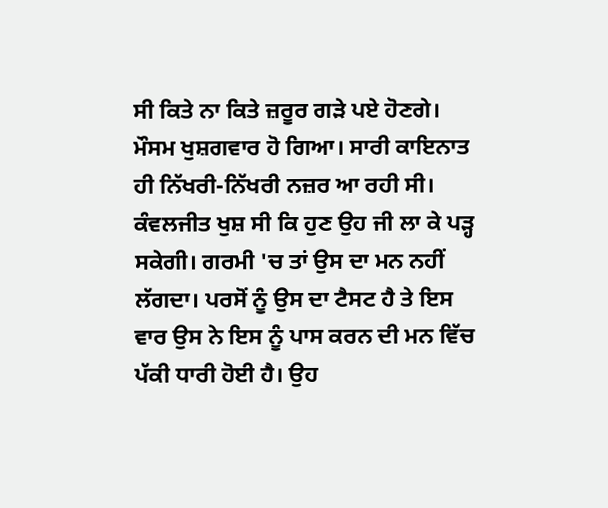ਸੀ ਕਿਤੇ ਨਾ ਕਿਤੇ ਜ਼ਰੂਰ ਗੜੇ ਪਏ ਹੋਣਗੇ। ਮੌਸਮ ਖੁਸ਼ਗਵਾਰ ਹੋ ਗਿਆ। ਸਾਰੀ ਕਾਇਨਾਤ ਹੀ ਨਿੱਖਰੀ-ਨਿੱਖਰੀ ਨਜ਼ਰ ਆ ਰਹੀ ਸੀ।
ਕੰਵਲਜੀਤ ਖੁਸ਼ ਸੀ ਕਿ ਹੁਣ ਉਹ ਜੀ ਲਾ ਕੇ ਪੜ੍ਹ ਸਕੇਗੀ। ਗਰਮੀ 'ਚ ਤਾਂ ਉਸ ਦਾ ਮਨ ਨਹੀਂ ਲੱਗਦਾ। ਪਰਸੋਂ ਨੂੰ ਉਸ ਦਾ ਟੈਸਟ ਹੈ ਤੇ ਇਸ ਵਾਰ ਉਸ ਨੇ ਇਸ ਨੂੰ ਪਾਸ ਕਰਨ ਦੀ ਮਨ ਵਿੱਚ ਪੱਕੀ ਧਾਰੀ ਹੋਈ ਹੈ। ਉਹ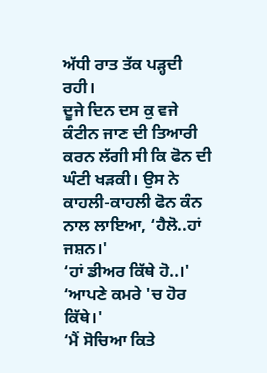ਅੱਧੀ ਰਾਤ ਤੱਕ ਪੜ੍ਹਦੀ ਰਹੀ।
ਦੂਜੇ ਦਿਨ ਦਸ ਕੁ ਵਜੇ ਕੰਟੀਨ ਜਾਣ ਦੀ ਤਿਆਰੀ ਕਰਨ ਲੱਗੀ ਸੀ ਕਿ ਫੋਨ ਦੀ ਘੰਟੀ ਖੜਕੀ। ਉਸ ਨੇ ਕਾਹਲੀ-ਕਾਹਲੀ ਫੋਨ ਕੰਨ ਨਾਲ ਲਾਇਆ, ‘ਹੈਲੋ..ਹਾਂ ਜਸ਼ਨ।'
‘ਹਾਂ ਡੀਅਰ ਕਿੱਥੇ ਹੋ..।'
‘ਆਪਣੇ ਕਮਰੇ 'ਚ ਹੋਰ ਕਿੱਥੇ।'
‘ਮੈਂ ਸੋਚਿਆ ਕਿਤੇ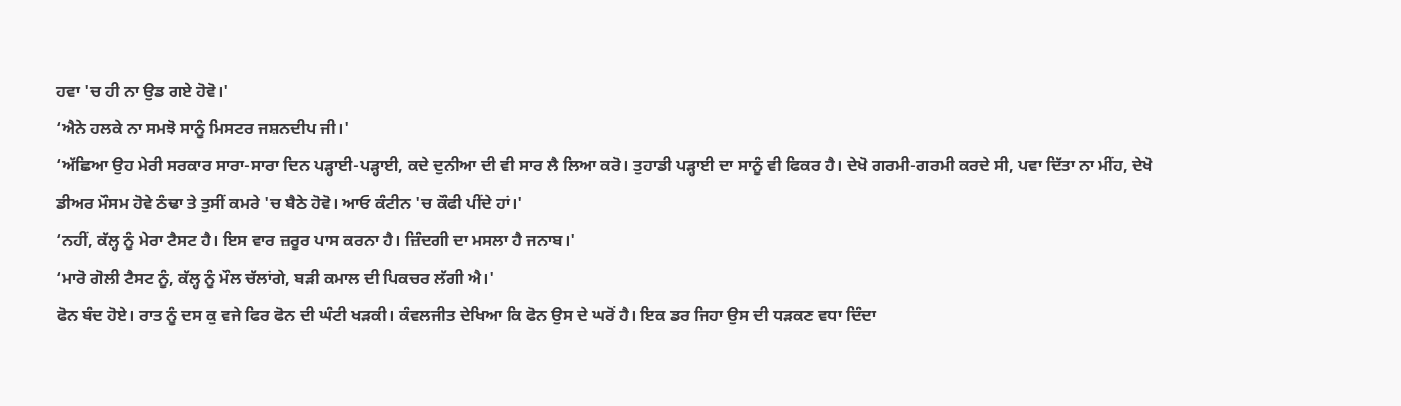ਹਵਾ 'ਚ ਹੀ ਨਾ ਉਡ ਗਏ ਹੋਵੋ।'
‘ਐਨੇ ਹਲਕੇ ਨਾ ਸਮਝੋ ਸਾਨੂੰ ਮਿਸਟਰ ਜਸ਼ਨਦੀਪ ਜੀ।'
‘ਅੱਛਿਆ ਉਹ ਮੇਰੀ ਸਰਕਾਰ ਸਾਰਾ-ਸਾਰਾ ਦਿਨ ਪੜ੍ਹਾਈ-ਪੜ੍ਹਾਈ, ਕਦੇ ਦੁਨੀਆ ਦੀ ਵੀ ਸਾਰ ਲੈ ਲਿਆ ਕਰੋ। ਤੁਹਾਡੀ ਪੜ੍ਹਾਈ ਦਾ ਸਾਨੂੰ ਵੀ ਫਿਕਰ ਹੈ। ਦੇਖੋ ਗਰਮੀ-ਗਰਮੀ ਕਰਦੇ ਸੀ, ਪਵਾ ਦਿੱਤਾ ਨਾ ਮੀਂਹ, ਦੇਖੋ ਡੀਅਰ ਮੌਸਮ ਹੋਵੇ ਠੰਢਾ ਤੇ ਤੁਸੀਂ ਕਮਰੇ 'ਚ ਬੈਠੇ ਹੋਵੋ। ਆਓ ਕੰਟੀਨ 'ਚ ਕੌਫੀ ਪੀਂਦੇ ਹਾਂ।'
‘ਨਹੀਂ, ਕੱਲ੍ਹ ਨੂੰ ਮੇਰਾ ਟੈਸਟ ਹੈ। ਇਸ ਵਾਰ ਜ਼ਰੂਰ ਪਾਸ ਕਰਨਾ ਹੈ। ਜ਼ਿੰਦਗੀ ਦਾ ਮਸਲਾ ਹੈ ਜਨਾਬ।'
‘ਮਾਰੋ ਗੋਲੀ ਟੈਸਟ ਨੂੰ, ਕੱਲ੍ਹ ਨੂੰ ਮੌਲ ਚੱਲਾਂਗੇ, ਬੜੀ ਕਮਾਲ ਦੀ ਪਿਕਚਰ ਲੱਗੀ ਐ।'
ਫੋਨ ਬੰਦ ਹੋਏ। ਰਾਤ ਨੂੰ ਦਸ ਕੁ ਵਜੇ ਫਿਰ ਫੋਨ ਦੀ ਘੰਟੀ ਖੜਕੀ। ਕੰਵਲਜੀਤ ਦੇਖਿਆ ਕਿ ਫੋਨ ਉਸ ਦੇ ਘਰੋਂ ਹੈ। ਇਕ ਡਰ ਜਿਹਾ ਉਸ ਦੀ ਧੜਕਣ ਵਧਾ ਦਿੰਦਾ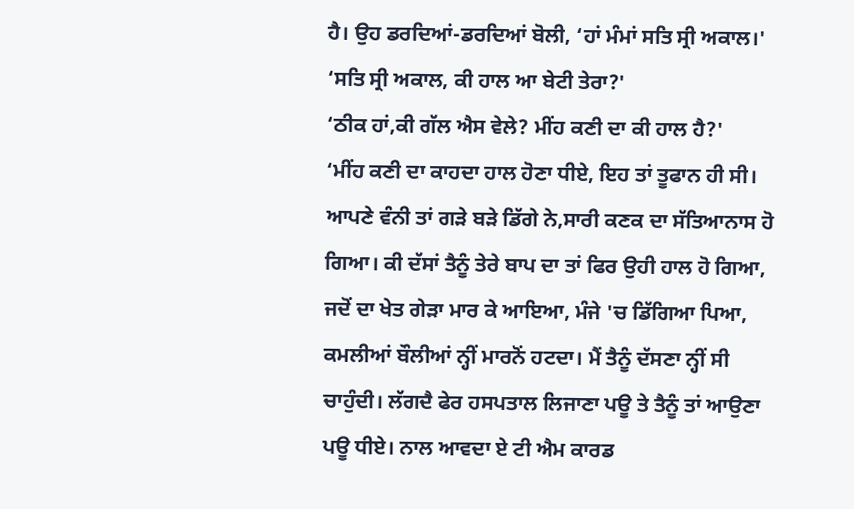ਹੈ। ਉਹ ਡਰਦਿਆਂ-ਡਰਦਿਆਂ ਬੋਲੀ, ‘ਹਾਂ ਮੰਮਾਂ ਸਤਿ ਸ੍ਰੀ ਅਕਾਲ।'
‘ਸਤਿ ਸ੍ਰੀ ਅਕਾਲ, ਕੀ ਹਾਲ ਆ ਬੇਟੀ ਤੇਰਾ?'
‘ਠੀਕ ਹਾਂ,ਕੀ ਗੱਲ ਐਸ ਵੇਲੇ? ਮੀਂਹ ਕਣੀ ਦਾ ਕੀ ਹਾਲ ਹੈ?'
‘ਮੀਂਹ ਕਣੀ ਦਾ ਕਾਹਦਾ ਹਾਲ ਹੋਣਾ ਧੀਏ, ਇਹ ਤਾਂ ਤੂਫਾਨ ਹੀ ਸੀ। ਆਪਣੇ ਵੰਨੀ ਤਾਂ ਗੜੇ ਬੜੇ ਡਿੱਗੇ ਨੇ,ਸਾਰੀ ਕਣਕ ਦਾ ਸੱਤਿਆਨਾਸ ਹੋ ਗਿਆ। ਕੀ ਦੱਸਾਂ ਤੈਨੂੰ ਤੇਰੇ ਬਾਪ ਦਾ ਤਾਂ ਫਿਰ ਉਹੀ ਹਾਲ ਹੋ ਗਿਆ, ਜਦੋਂ ਦਾ ਖੇਤ ਗੇੜਾ ਮਾਰ ਕੇ ਆਇਆ, ਮੰਜੇ 'ਚ ਡਿੱਗਿਆ ਪਿਆ, ਕਮਲੀਆਂ ਬੌਲੀਆਂ ਨ੍ਹੀਂ ਮਾਰਨੋਂ ਹਟਦਾ। ਮੈਂ ਤੈਨੂੰ ਦੱਸਣਾ ਨ੍ਹੀਂ ਸੀ ਚਾਹੁੰਦੀ। ਲੱਗਦੈ ਫੇਰ ਹਸਪਤਾਲ ਲਿਜਾਣਾ ਪਊ ਤੇ ਤੈਨੂੰ ਤਾਂ ਆਉਣਾ ਪਊ ਧੀਏ। ਨਾਲ ਆਵਦਾ ਏ ਟੀ ਐਮ ਕਾਰਡ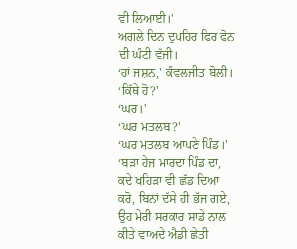ਵੀ ਲਿਆਈ।'
ਅਗਲੇ ਦਿਨ ਦੁਪਹਿਰ ਫਿਰ ਫੋਨ ਦੀ ਘੰਟੀ ਵੱਜੀ।
‘ਹਾਂ ਜਸ਼ਨ,' ਕੰਵਲਜੀਤ ਬੋਲੀ।
‘ਕਿੱਥੇ ਹੋ?'
‘ਘਰ।'
‘ਘਰ ਮਤਲਬ?'
‘ਘਰ ਮਤਲਬ ਆਪਣੇ ਪਿੰਡ।'
‘ਬੜਾ ਹੇਜ ਮਾਰਦਾ ਪਿੰਡ ਦਾ, ਕਦੇ ਖਹਿੜਾ ਵੀ ਛੱਡ ਦਿਆ ਕਰੋ, ਬਿਨਾਂ ਦੱਸੇ ਹੀ ਭੱਜ ਗਏ, ਉਹ ਮੇਰੀ ਸਰਕਾਰ ਸਾਡੇ ਨਾਲ ਕੀਤੇ ਵਾਅਦੇ ਐਡੀ ਛੇਤੀ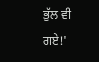ਭੁੱਲ ਵੀ ਗਏ!'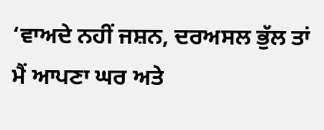‘ਵਾਅਦੇ ਨਹੀਂ ਜਸ਼ਨ, ਦਰਅਸਲ ਭੁੱਲ ਤਾਂ ਮੈਂ ਆਪਣਾ ਘਰ ਅਤੇ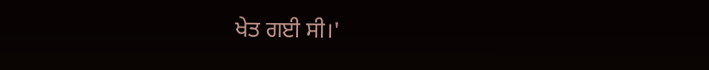ਖੇਤ ਗਈ ਸੀ।'